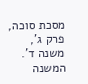מסכת סוכה, פרק ג', משנה ד'. המשנה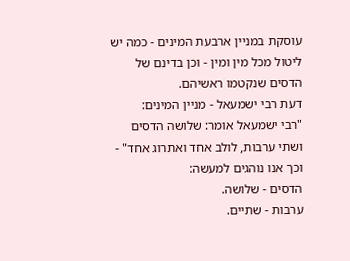עוסקת במניין ארבעת המינים - כמה יש ליטול מכל מין ומין - וכן בדינם של הדסים שנקטמו ראשיהם.
דעת רבי ישמעאל - מניין המינים:
"רבי ישמעאל אומר: שלושה הדסים ושתי ערבות, לולב אחד ואתרוג אחד" - וכך אנו נוהגים למעשה:
הדסים - שלושה.
ערבות - שתיים.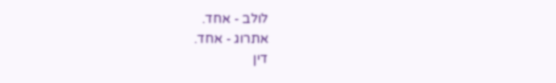לולב - אחד.
אתרוג - אחד.
דין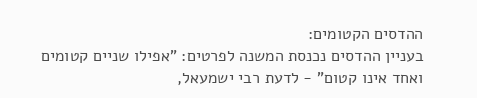ההדסים הקטומים:
בעניין ההדסים נכנסת המשנה לפרטים: "אפילו שניים קטומים ואחד אינו קטום" - לדעת רבי ישמעאל,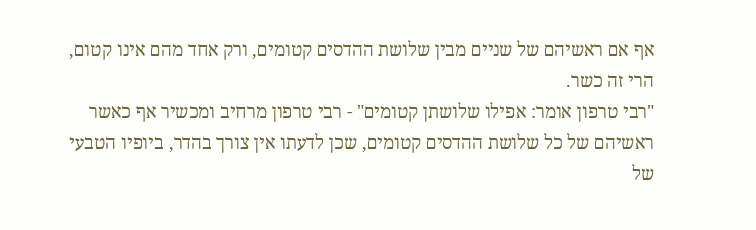אף אם ראשיהם של שניים מבין שלושת ההדסים קטומים, ורק אחד מהם אינו קטום, הרי זה כשר.
"רבי טרפון אומר: אפילו שלושתן קטומים" - רבי טרפון מרחיב ומכשיר אף כאשר ראשיהם של כל שלושת ההדסים קטומים, שכן לדעתו אין צורך בהדר, ביופיו הטבעי של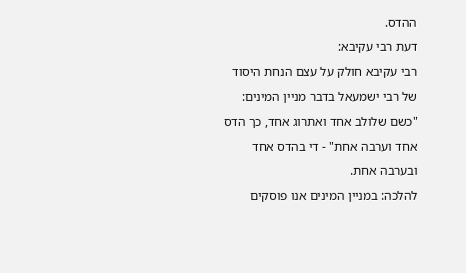ההדס.
דעת רבי עקיבא:
רבי עקיבא חולק על עצם הנחת היסוד של רבי ישמעאל בדבר מניין המינים: "כשם שלולב אחד ואתרוג אחד, כך הדס אחד וערבה אחת" - די בהדס אחד ובערבה אחת.
להלכה: במניין המינים אנו פוסקים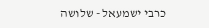כרבי ישמעאל - שלושה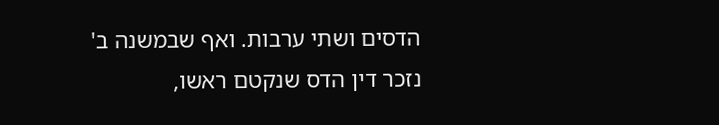הדסים ושתי ערבות. ואף שבמשנה ב' נזכר דין הדס שנקטם ראשו,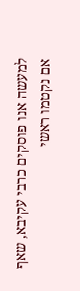למעשה אנו פוסקים כרבי עקיבא, שאף אם נקטמו ראשי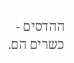ההדסים - כשרים הם.